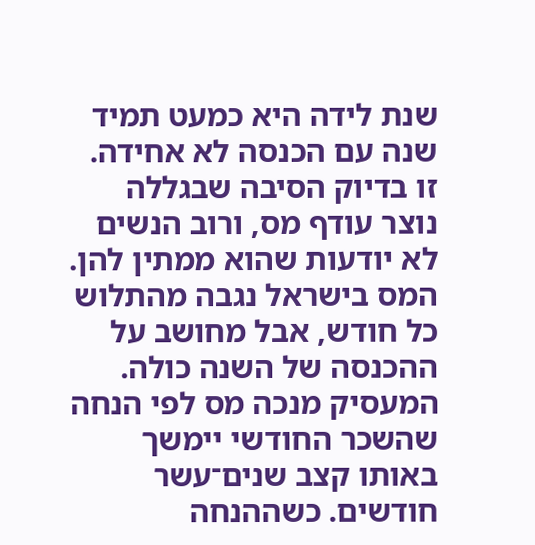שנת לידה היא כמעט תמיד שנה עם הכנסה לא אחידה. זו בדיוק הסיבה שבגללה נוצר עודף מס, ורוב הנשים לא יודעות שהוא ממתין להן.
המס בישראל נגבה מהתלוש כל חודש, אבל מחושב על ההכנסה של השנה כולה. המעסיק מנכה מס לפי הנחה שהשכר החודשי יימשך באותו קצב שנים־עשר חודשים. כשההנחה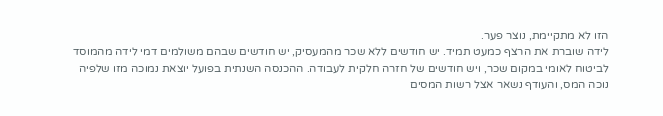הזו לא מתקיימת, נוצר פער.
לידה שוברת את הרצף כמעט תמיד. יש חודשים ללא שכר מהמעסיק, יש חודשים שבהם משולמים דמי לידה מהמוסד לביטוח לאומי במקום שכר, ויש חודשים של חזרה חלקית לעבודה. ההכנסה השנתית בפועל יוצאת נמוכה מזו שלפיה נוכה המס, והעודף נשאר אצל רשות המסים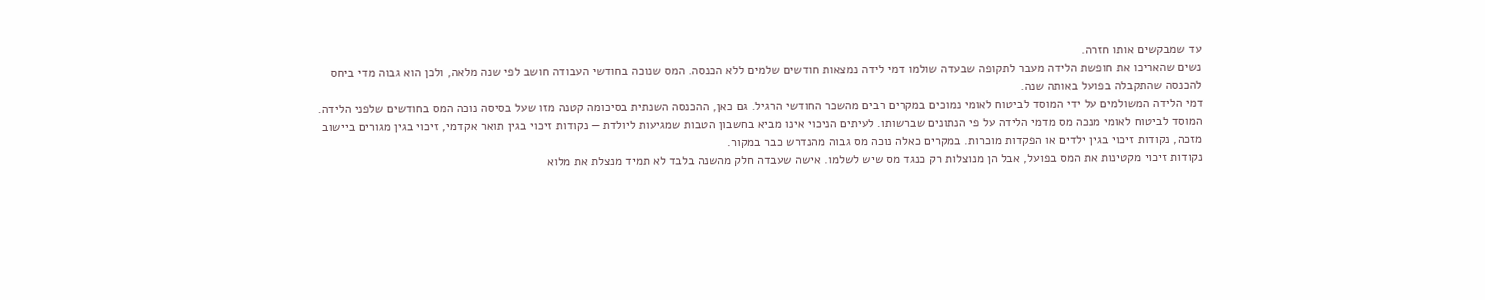עד שמבקשים אותו חזרה.
נשים שהאריכו את חופשת הלידה מעבר לתקופה שבעדה שולמו דמי לידה נמצאות חודשים שלמים ללא הכנסה. המס שנוכה בחודשי העבודה חושב לפי שנה מלאה, ולכן הוא גבוה מדי ביחס להכנסה שהתקבלה בפועל באותה שנה.
דמי הלידה המשולמים על ידי המוסד לביטוח לאומי נמוכים במקרים רבים מהשכר החודשי הרגיל. גם כאן, ההכנסה השנתית בסיכומה קטנה מזו שעל בסיסה נוכה המס בחודשים שלפני הלידה.
המוסד לביטוח לאומי מנכה מס מדמי הלידה על פי הנתונים שברשותו. לעיתים הניכוי אינו מביא בחשבון הטבות שמגיעות ליולדת — נקודות זיכוי בגין תואר אקדמי, זיכוי בגין מגורים ביישוב מזכה, נקודות זיכוי בגין ילדים או הפקדות מוכרות. במקרים כאלה נוכה מס גבוה מהנדרש כבר במקור.
נקודות זיכוי מקטינות את המס בפועל, אבל הן מנוצלות רק כנגד מס שיש לשלמו. אישה שעבדה חלק מהשנה בלבד לא תמיד מנצלת את מלוא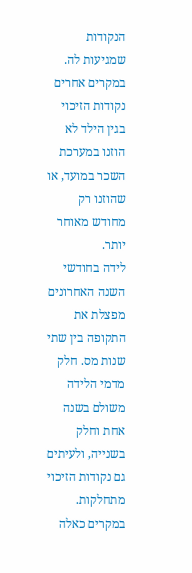הנקודות שמגיעות לה. במקרים אחרים נקודות הזיכוי בגין הילד לא הוזנו במערכת השכר במועד, או שהוזנו רק מחודש מאוחר יותר.
לידה בחודשי השנה האחרונים מפצלת את התקופה בין שתי שנות מס. חלק מדמי הלידה משולם בשנה אחת וחלק בשנייה, ולעיתים גם נקודות הזיכוי מתחלקות. במקרים כאלה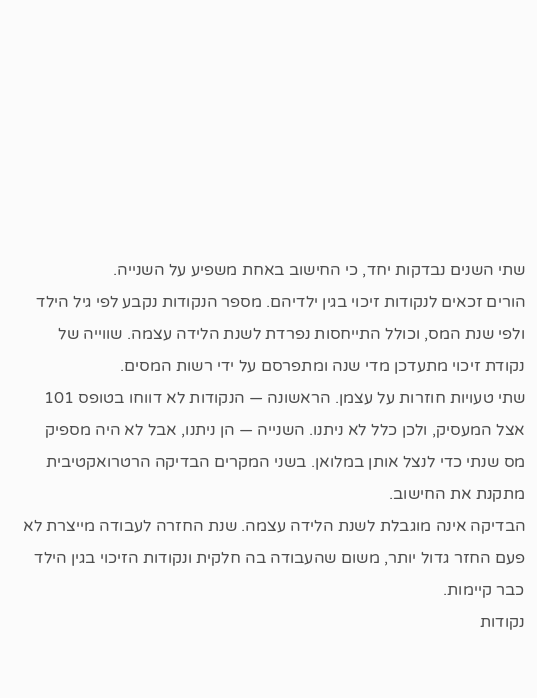שתי השנים נבדקות יחד, כי החישוב באחת משפיע על השנייה.
הורים זכאים לנקודות זיכוי בגין ילדיהם. מספר הנקודות נקבע לפי גיל הילד ולפי שנת המס, וכולל התייחסות נפרדת לשנת הלידה עצמה. שווייה של נקודת זיכוי מתעדכן מדי שנה ומתפרסם על ידי רשות המסים.
שתי טעויות חוזרות על עצמן. הראשונה — הנקודות לא דווחו בטופס 101 אצל המעסיק, ולכן כלל לא ניתנו. השנייה — הן ניתנו, אבל לא היה מספיק מס שנתי כדי לנצל אותן במלואן. בשני המקרים הבדיקה הרטרואקטיבית מתקנת את החישוב.
הבדיקה אינה מוגבלת לשנת הלידה עצמה. שנת החזרה לעבודה מייצרת לא פעם החזר גדול יותר, משום שהעבודה בה חלקית ונקודות הזיכוי בגין הילד כבר קיימות.
נקודות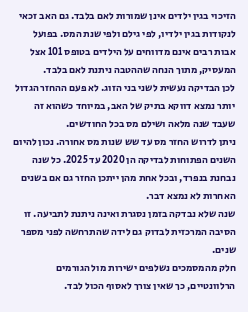הזיכוי בגין ילדים אינן שמורות לאם בלבד. גם האב זכאי לנקודות בגין ילדיו, לפי גילם ולפי שנת המס. בפועל אבות רבים אינם מדווחים על הילדים בטופס 101 אצל המעסיק, מתוך הנחה שההטבה ניתנת לאם בלבד.
לכן הבדיקה נעשית לשני בני הזוג. לא פעם ההחזר הגדול יותר נמצא דווקא בתיק של האב, במיוחד כשהוא זה שעבד שנה מלאה ושילם מס בכל החודשים.
ניתן לדרוש החזר מס עד שש שנות מס אחורה. נכון להיום השנים הפתוחות לבדיקה הן 2020 עד 2025. כל שנה נבחנת בנפרד, ובכל אחת מהן ייתכן החזר גם אם בשנים האחרות לא נמצא דבר.
שנה שלא נבדקה בזמן נסגרת ואינה ניתנת לתביעה. זו הסיבה המרכזית לבדוק גם לידה שהתרחשה לפני מספר שנים.
חלק מהמסמכים נשלפים ישירות מול הגורמים הרלוונטיים, כך שאין צורך לאסוף הכול לבד.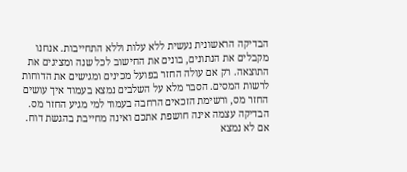הבדיקה הראשונית נעשית ללא עלות וללא התחייבות. אנחנו מקבלים את הנתונים, בונים את החישוב לכל שנה ומציגים את התוצאה. רק אם עולה החזר בפועל מכינים ומגישים את הדוחות לרשות המסים. הסבר מלא על השלבים נמצא בעמוד איך עושים החזר מס, ורשימת הזכאים הרחבה בעמוד למי מגיע החזר מס.
הבדיקה עצמה אינה חושפת אתכם ואינה מחייבת בהגשת דוח. אם לא נמצא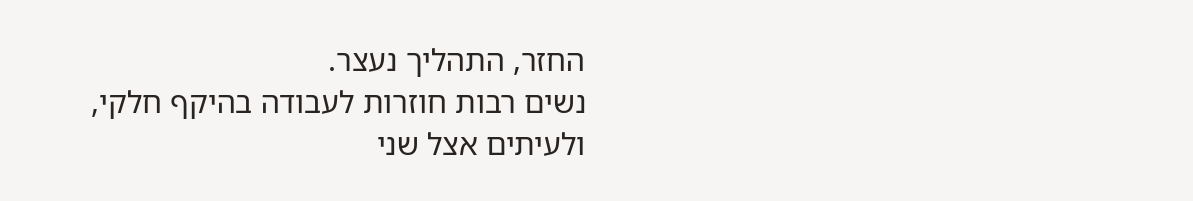החזר, התהליך נעצר.
נשים רבות חוזרות לעבודה בהיקף חלקי, ולעיתים אצל שני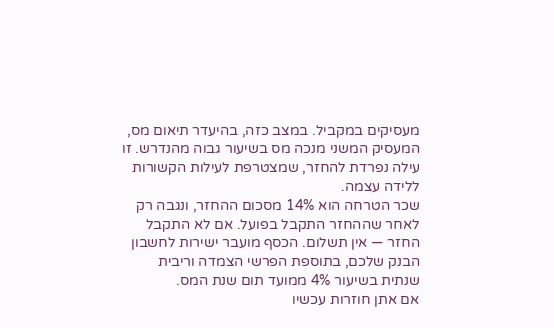מעסיקים במקביל. במצב כזה, בהיעדר תיאום מס, המעסיק המשני מנכה מס בשיעור גבוה מהנדרש. זו עילה נפרדת להחזר, שמצטרפת לעילות הקשורות ללידה עצמה.
שכר הטרחה הוא 14% מסכום ההחזר, ונגבה רק לאחר שההחזר התקבל בפועל. אם לא התקבל החזר — אין תשלום. הכסף מועבר ישירות לחשבון הבנק שלכם, בתוספת הפרשי הצמדה וריבית שנתית בשיעור 4% ממועד תום שנת המס.
אם אתן חוזרות עכשיו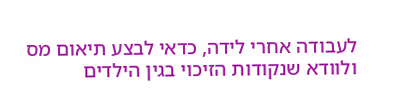לעבודה אחרי לידה, כדאי לבצע תיאום מס ולוודא שנקודות הזיכוי בגין הילדים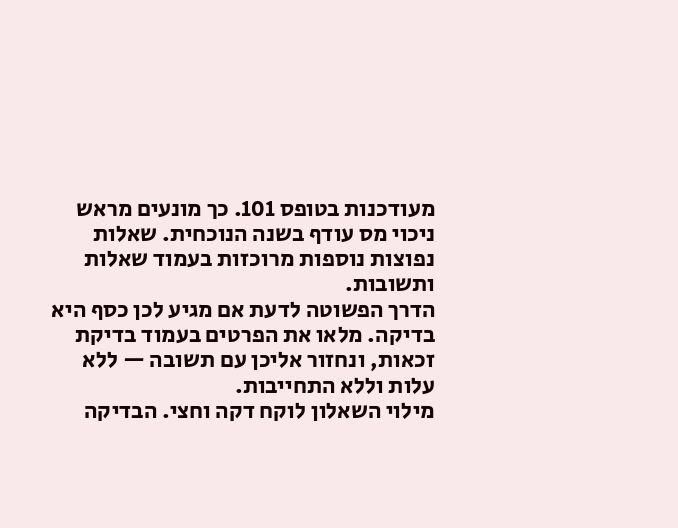מעודכנות בטופס 101. כך מונעים מראש ניכוי מס עודף בשנה הנוכחית. שאלות נפוצות נוספות מרוכזות בעמוד שאלות ותשובות.
הדרך הפשוטה לדעת אם מגיע לכן כסף היא בדיקה. מלאו את הפרטים בעמוד בדיקת זכאות, ונחזור אליכן עם תשובה — ללא עלות וללא התחייבות.
מילוי השאלון לוקח דקה וחצי. הבדיקה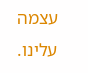עצמה עלינו.